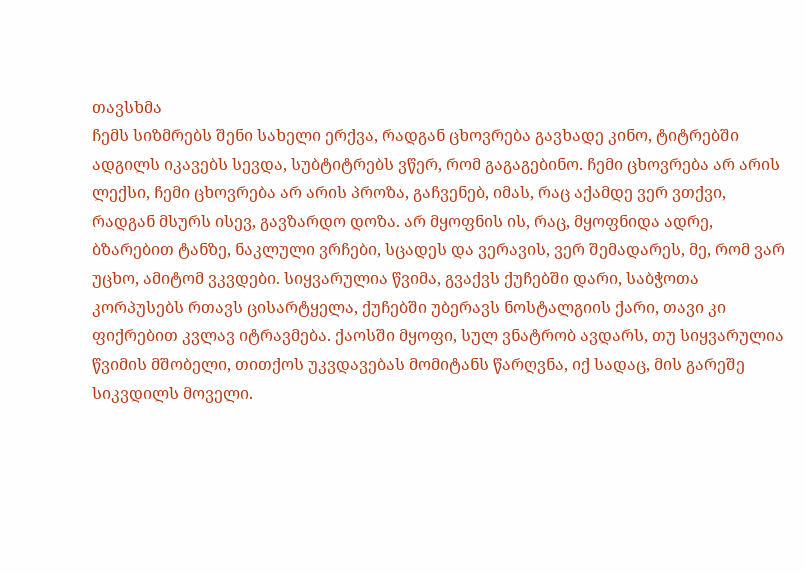თავსხმა
ჩემს სიზმრებს შენი სახელი ერქვა, რადგან ცხოვრება გავხადე კინო, ტიტრებში ადგილს იკავებს სევდა, სუბტიტრებს ვწერ, რომ გაგაგებინო. ჩემი ცხოვრება არ არის ლექსი, ჩემი ცხოვრება არ არის პროზა, გაჩვენებ, იმას, რაც აქამდე ვერ ვთქვი, რადგან მსურს ისევ, გავზარდო დოზა. არ მყოფნის ის, რაც, მყოფნიდა ადრე, ბზარებით ტანზე, ნაკლული ვრჩები, სცადეს და ვერავის, ვერ შემადარეს, მე, რომ ვარ უცხო, ამიტომ ვკვდები. სიყვარულია წვიმა, გვაქვს ქუჩებში დარი, საბჭოთა კორპუსებს რთავს ცისარტყელა, ქუჩებში უბერავს ნოსტალგიის ქარი, თავი კი ფიქრებით კვლავ იტრავმება. ქაოსში მყოფი, სულ ვნატრობ ავდარს, თუ სიყვარულია წვიმის მშობელი, თითქოს უკვდავებას მომიტანს წარღვნა, იქ სადაც, მის გარეშე სიკვდილს მოველი.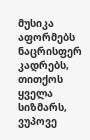მუსიკა აფორმებს ნაცრისფერ კადრებს, თითქოს ყველა სიზმარს, ვუპოვე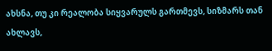ახსნა, თუ კი რეალობა სიყვარულს გართმევს, სიზმარს თან ახლავს,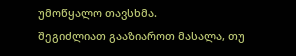უმოწყალო თავსხმა.
შეგიძლიათ გააზიაროთ მასალა, თუ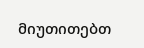მიუთითებთ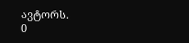ავტორს.
0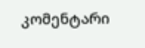კომენტარი